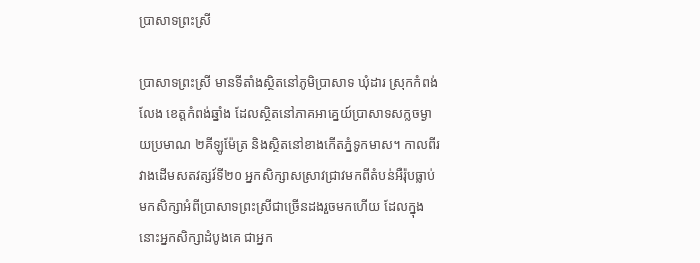ប្រាសាទព្រះស្រី

ប្រាសាទព្រះស្រី មានទីតាំងស្ថិតនៅភូមិប្រាសាទ ឃុំដារ ស្រុកកំពង់លែង ខេត្តកំពង់ឆ្នាំង ដែលស្ថិតនៅភាគអាគ្នេយ៍ប្រាសាទសក្លចម្ងាយប្រមាណ ២គីឡូម៉ែត្រ និងស្ថិតនៅខាងកើតភ្នំទូកមាស។ កាលពីរវាងដើមសតវត្សរ៍ទី២០ អ្នកសិក្សាសស្រាវជ្រាវមកពីតំបន់អឺរ៉ុបធ្លាប់មកសិក្សាអំពីប្រាសាទព្រះស្រីជាច្រើនដងរួចមកហើយ ដែលក្នុងនោះអ្នកសិក្សាដំបូងគេ ជាអ្នក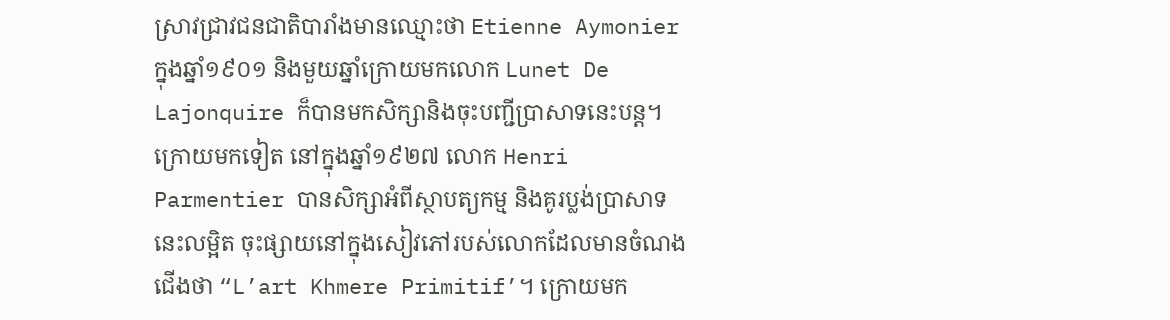ស្រាវជ្រាវជនជាតិបារាំងមានឈ្មោះថា Etienne Aymonier ក្នុងឆ្នាំ១៩០១ និងមួយឆ្នាំក្រោយមកលោក Lunet De Lajonquire ក៏បានមកសិក្សានិងចុះបញ្ជីប្រាសាទនេះបន្ត។ ក្រោយមកទៀត នៅក្នុងឆ្នាំ១៩២៧ លោក Henri Parmentier បានសិក្សាអំពីស្ថាបត្យកម្ម និងគូរប្លង់ប្រាសាទនេះលម្អិត ចុះផ្សាយនៅក្នុងសៀវភៅរបស់លោកដែលមានចំណងជើងថា “L’art Khmere Primitif’។ ក្រោយមក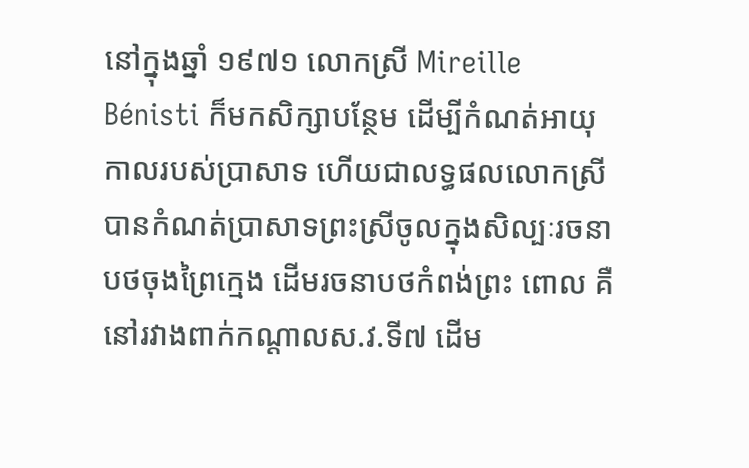នៅក្នុងឆ្នាំ ១៩៧១ លោកស្រី Mireille Bénisti ក៏មកសិក្សាបន្ថែម ដើម្បីកំណត់អាយុកាលរបស់ប្រាសាទ ហើយជាលទ្ធផលលោកស្រី បានកំណត់ប្រាសាទព្រះស្រីចូលក្នុងសិល្បៈរចនាបថចុងព្រៃក្មេង ដើមរចនាបថកំពង់ព្រះ ពោល គឺនៅរវាងពាក់កណ្តាលស.វ.ទី៧ ដើម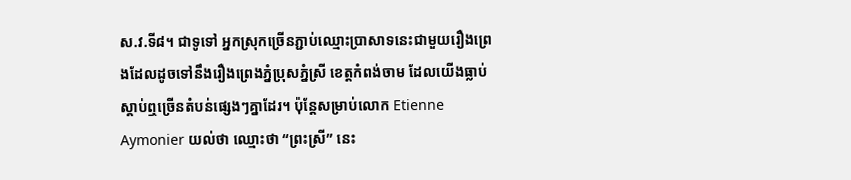ស.វ.ទី៨។ ជាទូទៅ អ្នកស្រុកច្រើនភ្ជាប់ឈ្មោះប្រាសាទនេះជាមួយរឿងព្រេងដែលដូចទៅនឹងរឿងព្រេងភ្នំប្រុសភ្នំស្រី ខេត្តកំពង់ចាម ដែលយើងធ្លាប់ស្តាប់ឮច្រើនតំបន់ផ្សេងៗគ្នាដែរ។ ប៉ុន្តែសម្រាប់លោក Etienne Aymonier យល់ថា ឈ្មោះថា “ព្រះស្រី” នេះ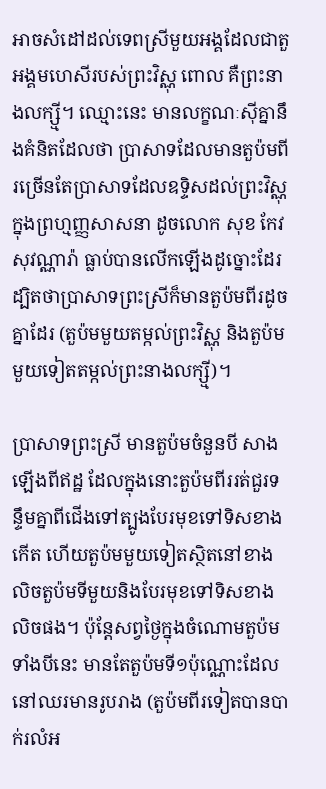អាចសំដៅដល់ទេពស្រីមួយអង្គដែលជាតួអង្គមហេសីរបស់ព្រះវិស្ណុ ពោល គឺព្រះនាងលក្ស្មី។ ឈ្មោះនេះ មានលក្ខណៈស៊ីគ្នានឹងគំនិតដែលថា ប្រាសាទដែលមានតួប៉មពីរច្រើនតែប្រាសាទដែលឧទ្ទិសដល់ព្រះវិស្ណុ ក្នុងព្រហ្មញ្ញសាសនា ដូចលោក សុខ កែវសុវណ្ណារ៉ា ធ្លាប់បានលើកឡើងដូច្នោះដែរ ដ្បិតថាប្រាសាទព្រះស្រីក៏មានតួប៉មពីរដូចគ្នាដែរ (តួប៉មមួយតម្កល់ព្រះវិស្ណុ និងតួប៉មមួយទៀតតម្កល់ព្រះនាងលក្ស្មី)។

ប្រាសាទព្រះស្រី មានតួប៉មចំនួនបី សាងឡើងពីឥដ្ឋ ដែលក្នុងនោះតួប៉មពីររត់ជួរទន្ទឹមគ្នាពីជើងទៅត្បូងបែរមុខទៅទិសខាងកើត ហើយតួប៉មមួយទៀតស្ថិតនៅខាងលិចតួប៉មទីមួយនិងបែរមុខទៅទិសខាងលិចផង។ ប៉ុន្តែសព្វថ្ងៃក្នុងចំណោមតួប៉មទាំងបីនេះ មានតែតួប៉មទី១ប៉ុណ្ណោះដែលនៅឈរមានរូបរាង (តួប៉មពីរទៀតបានបាក់រលំអ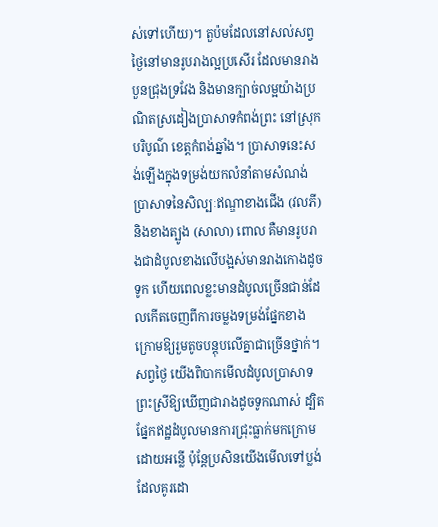ស់ទៅហើយ)។ តួប៉មដែលនៅសល់សព្វថ្ងៃនៅមានរូបរាងល្អប្រសើរ ដែលមានរាងបួនជ្រុងទ្រវែង និងមានក្បាច់លម្អយ៉ាងប្រណិតស្រដៀងប្រាសាទកំពង់ព្រះ នៅស្រុកបរិបូណ៌ ខេត្តកំពង់ឆ្នាំង។ ប្រាសាទនេះសង់ឡើងក្នុងទម្រង់យកលំនាំតាមសំណង់ប្រាសាទនៃសិល្បៈឥណ្ឌាខាងជើង (វលភី) និងខាងត្បូង (សាលា) ពោល គឺមានរូបរាងជាដំបូលខាងលើបង្អស់មានរាងកោងដូចទូក ហើយពេលខ្លះមានដំបូលច្រើនជាន់ដែលកើតចេញពីការចម្លងទម្រង់ផ្នែកខាងក្រោមឱ្យរួមតូចបន្តុបលើគ្នាជាច្រើនថ្នាក់។ សព្វថ្ងៃ យើងពិបាកមើលដំបូលប្រាសាទព្រះស្រីឱ្យឃើញជារាងដូចទូកណាស់ ដ្បិតផ្នែកឥដ្ឋដំបូលមានការជ្រុះធ្លាក់មកក្រោមដោយអន្លើ ប៉ុន្តែប្រសិនយើងមើលទៅប្លង់ដែលគូរដោ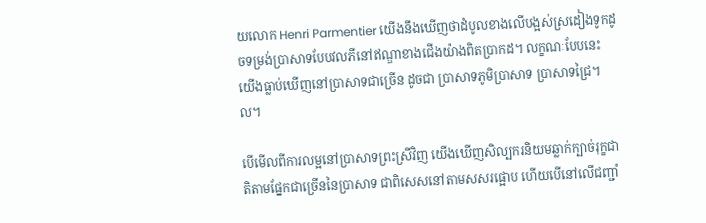យលោក Henri Parmentier យើងនឹងឃើញថាដំបូលខាងលើបង្អស់ស្រដៀងទូកដូចទម្រង់ប្រាសាទបែបវលភីនៅឥណ្ឌាខាងជើងយ៉ាងពិតប្រាកដ។ លក្ខណៈបែបនេះ យើងធ្លាប់ឃើញនៅប្រាសាទជាច្រើន ដូចជា ប្រាសាទភូមិប្រាសាទ ប្រាសាទជ្រៃ។ល។

បើមើលពីការលម្អនៅប្រាសាទព្រះស្រីវិញ យើងឃើញសិល្បករនិយមឆ្លាក់ក្បាច់រុក្ខជាតិតាមផ្នែកជាច្រើននៃប្រាសាទ ជាពិសេសនៅតាមសសរផ្អោប ហើយបើនៅលើជញ្ជាំ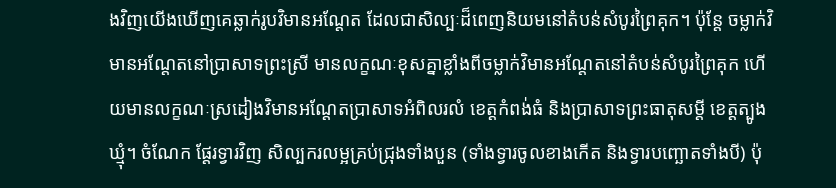ងវិញយើងឃើញគេឆ្លាក់រូបវិមានអណ្តែត ដែលជាសិល្បៈដ៏ពេញនិយមនៅតំបន់សំបូរព្រៃគុក។ ប៉ុន្តែ ចម្លាក់វិមានអណ្តែតនៅប្រាសាទព្រះស្រី មានលក្ខណៈខុសគ្នាខ្លាំងពីចម្លាក់វិមានអណ្តែតនៅតំបន់សំបូរព្រៃគុក ហើយមានលក្ខណៈស្រដៀងវិមានអណ្តែតប្រាសាទអំពិលរលំ ខេត្តកំពង់ធំ និងប្រាសាទព្រះធាតុសម្តី ខេត្តត្បូងឃ្មុំ។ ចំណែក ផ្តែរទ្វារវិញ សិល្បករលម្អគ្រប់ជ្រុងទាំងបួន (ទាំងទ្វារចូលខាងកើត និងទ្វារបញ្ឆោតទាំងបី) ប៉ុ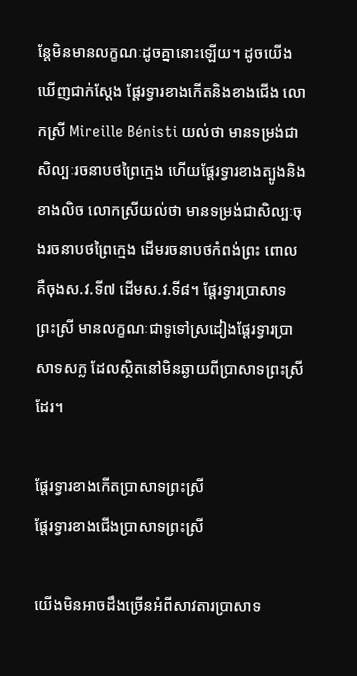ន្តែមិនមានលក្ខណៈដូចគ្នានោះឡើយ។ ដូចយើងឃើញជាក់ស្តែង ផ្តែរទ្វារខាងកើតនិងខាងជើង លោកស្រី Mireille Bénisti យល់ថា មានទម្រង់ជាសិល្បៈរចនាបថព្រៃក្មេង ហើយផ្តែរទ្វារខាងត្បូងនិងខាងលិច លោកស្រីយល់ថា មានទម្រង់ជាសិល្បៈចុងរចនាបថព្រៃក្មេង ដើមរចនាបថកំពង់ព្រះ ពោល គឺចុងស.វ.ទី៧ ដើមស.វ.ទី៨។ ផ្តែរទ្វារប្រាសាទព្រះស្រី មានលក្ខណៈជាទូទៅស្រដៀងផ្តែរទ្វារប្រាសាទសក្ល ដែលស្ថិតនៅមិនឆ្ងាយពីប្រាសាទព្រះស្រីដែរ។

ផ្តែរទ្វារខាងកើតប្រាសាទព្រះស្រី
ផ្តែរទ្វារខាងជើងប្រាសាទព្រះស្រី

យើងមិនអាចដឹងច្រើនអំពីសាវតារប្រាសាទ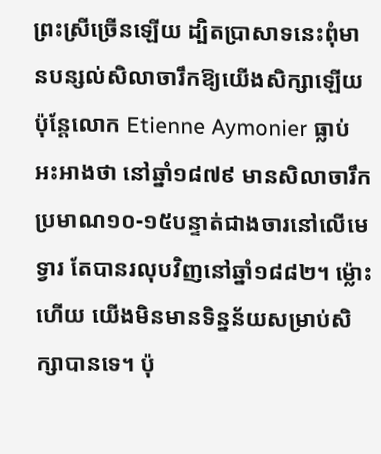ព្រះស្រីច្រើនឡើយ ដ្បិតប្រាសាទនេះពុំមានបន្សល់សិលាចារឹកឱ្យយើងសិក្សាឡើយ ប៉ុន្តែលោក Etienne Aymonier ធ្លាប់អះអាងថា នៅឆ្នាំ១៨៧៩ មានសិលាចារឹកប្រមាណ១០-១៥បន្ទាត់ជាងចារនៅលើមេទ្វារ តែបានរលុបវិញនៅឆ្នាំ១៨៨២។ ម្ល៉ោះហើយ យើងមិនមានទិន្នន័យសម្រាប់សិក្សាបានទេ។ ប៉ុ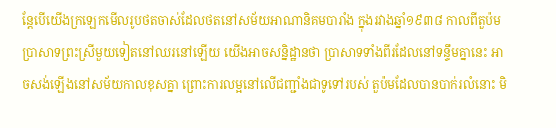ន្តែបើយើងក្រឡេកមើលរូបថតចាស់ដែលថតនៅសម័យអាណានិគមបារាំង ក្នុងរវាងឆ្នាំ១៩៣៨ កាលពីតួប៉មប្រាសាទព្រះស្រីមួយទៀតនៅឈរនៅឡើយ យើងអាចសន្និដ្ឋានថា ប្រាសាទទាំងពីរដែលនៅទន្ទឹមគ្នានេះ អាចសង់ឡើងនៅសម័យកាលខុសគ្នា ព្រោះការលម្អនៅលើជញ្ជាំងជាទូទៅរបស់ តួប៉មដែលបានបាក់រលំនោះ មិ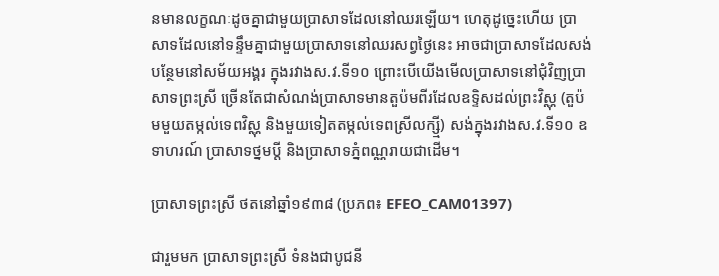នមានលក្ខណៈដូចគ្នាជាមួយប្រាសាទដែលនៅឈរឡើយ។ ហេតុដូច្នេះហើយ ប្រាសាទដែលនៅទន្ទឹមគ្នាជាមួយប្រាសាទនៅឈរសព្វថ្ងៃនេះ អាចជាប្រាសាទដែលសង់បន្ថែមនៅសម័យអង្គរ ក្នុងរវាងស.វ.ទី១០ ព្រោះបើយើងមើលប្រាសាទនៅជុំវិញប្រាសាទព្រះស្រី ច្រើនតែជាសំណង់ប្រាសាទមានតួប៉មពីរដែលឧទ្ទិសដល់ព្រះវិស្ណុ (តួប៉មមួយតម្កល់ទេពវិស្ណុ និងមួយទៀតតម្កល់ទេពស្រីលក្ស្មី) សង់ក្នុងរវាងស.វ.ទី១០ ឧទាហរណ៍ ប្រាសាទថ្នមប្តី និងប្រាសាទភ្នំពណ្ណរាយជាដើម។

ប្រាសាទព្រះស្រី ថតនៅឆ្នាំ១៩៣៨ (ប្រភព៖ EFEO_CAM01397)

ជារួមមក ប្រាសាទព្រះស្រី ទំនងជាបូជនី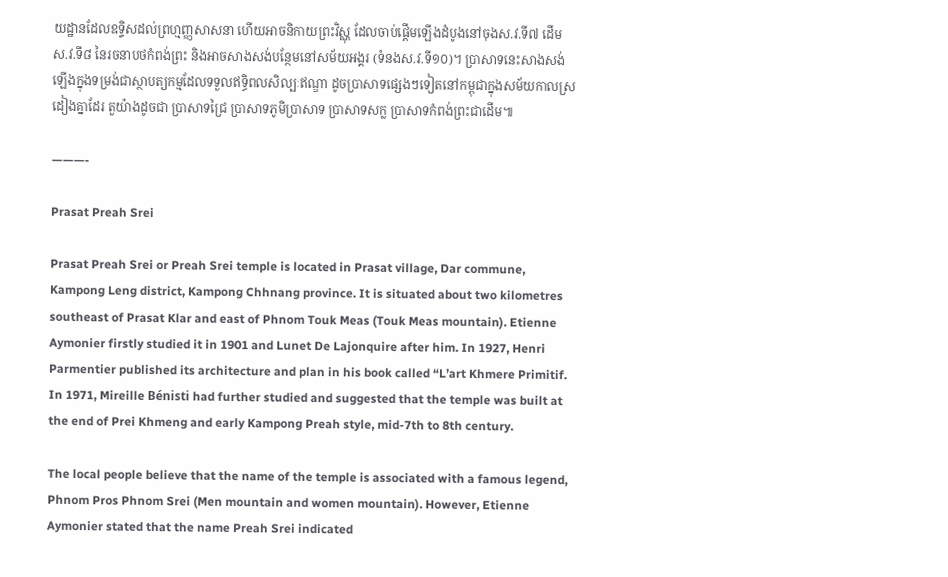យដ្ឋានដែលឧទ្ទិសដល់ព្រហ្មញ្ញសាសនា ហើយអាចនិកាយព្រះវិស្ណុ ដែលចាប់ផ្តើមឡើងដំបូងនៅចុងស.វ.ទី៧ ដើមស.វ.ទី៨ នៃរចនាបថកំពង់ព្រះ និងអាចសាងសង់បន្ថែមនៅសម័យអង្គរ (ទំនងស.វ.ទី១០)។ ប្រាសាទនេះសាងសង់ឡើងក្នុងទម្រង់ជាស្ថាបត្យកម្មដែលទទួលឥទ្ធិពលសិល្បៈឥណ្ឌា ដូចប្រាសាទផ្សេងៗទៀតនៅកម្ពុជាក្នុងសម័យកាលស្រដៀងគ្នាដែរ តួយ៉ាងដូចជា ប្រាសាទជ្រៃ ប្រាសាទភូមិប្រាសាទ ប្រាសាទសក្ល ប្រាសាទកំពង់ព្រះជាដើម៕

———-

Prasat Preah Srei

Prasat Preah Srei or Preah Srei temple is located in Prasat village, Dar commune, Kampong Leng district, Kampong Chhnang province. It is situated about two kilometres southeast of Prasat Klar and east of Phnom Touk Meas (Touk Meas mountain). Etienne Aymonier firstly studied it in 1901 and Lunet De Lajonquire after him. In 1927, Henri Parmentier published its architecture and plan in his book called “L’art Khmere Primitif. In 1971, Mireille Bénisti had further studied and suggested that the temple was built at the end of Prei Khmeng and early Kampong Preah style, mid-7th to 8th century.

The local people believe that the name of the temple is associated with a famous legend, Phnom Pros Phnom Srei (Men mountain and women mountain). However, Etienne Aymonier stated that the name Preah Srei indicated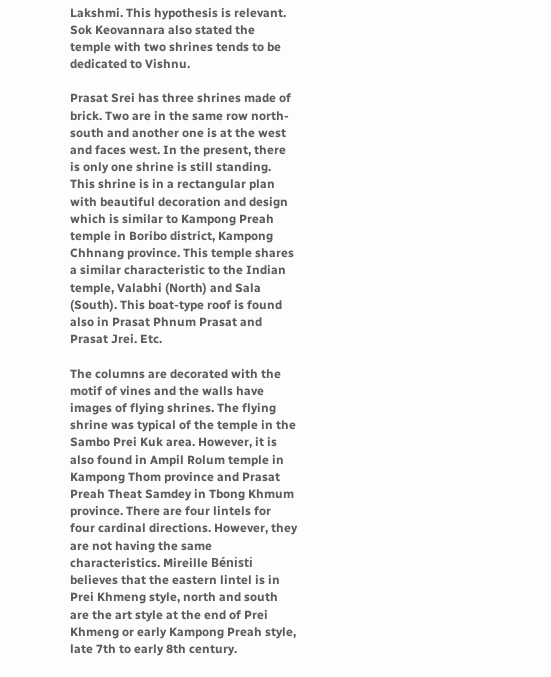Lakshmi. This hypothesis is relevant. Sok Keovannara also stated the temple with two shrines tends to be dedicated to Vishnu.

Prasat Srei has three shrines made of brick. Two are in the same row north-south and another one is at the west and faces west. In the present, there is only one shrine is still standing. This shrine is in a rectangular plan with beautiful decoration and design which is similar to Kampong Preah temple in Boribo district, Kampong Chhnang province. This temple shares a similar characteristic to the Indian temple, Valabhi (North) and Sala (South). This boat-type roof is found also in Prasat Phnum Prasat and Prasat Jrei. Etc.

The columns are decorated with the motif of vines and the walls have images of flying shrines. The flying shrine was typical of the temple in the Sambo Prei Kuk area. However, it is also found in Ampil Rolum temple in Kampong Thom province and Prasat Preah Theat Samdey in Tbong Khmum province. There are four lintels for four cardinal directions. However, they are not having the same characteristics. Mireille Bénisti believes that the eastern lintel is in Prei Khmeng style, north and south are the art style at the end of Prei Khmeng or early Kampong Preah style, late 7th to early 8th century.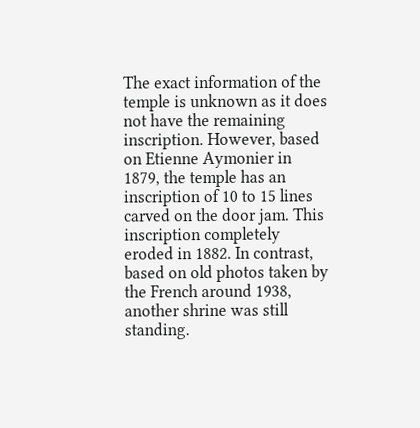The exact information of the temple is unknown as it does not have the remaining inscription. However, based on Etienne Aymonier in 1879, the temple has an inscription of 10 to 15 lines carved on the door jam. This inscription completely eroded in 1882. In contrast, based on old photos taken by the French around 1938, another shrine was still standing.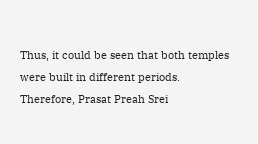Thus, it could be seen that both temples were built in different periods. Therefore, Prasat Preah Srei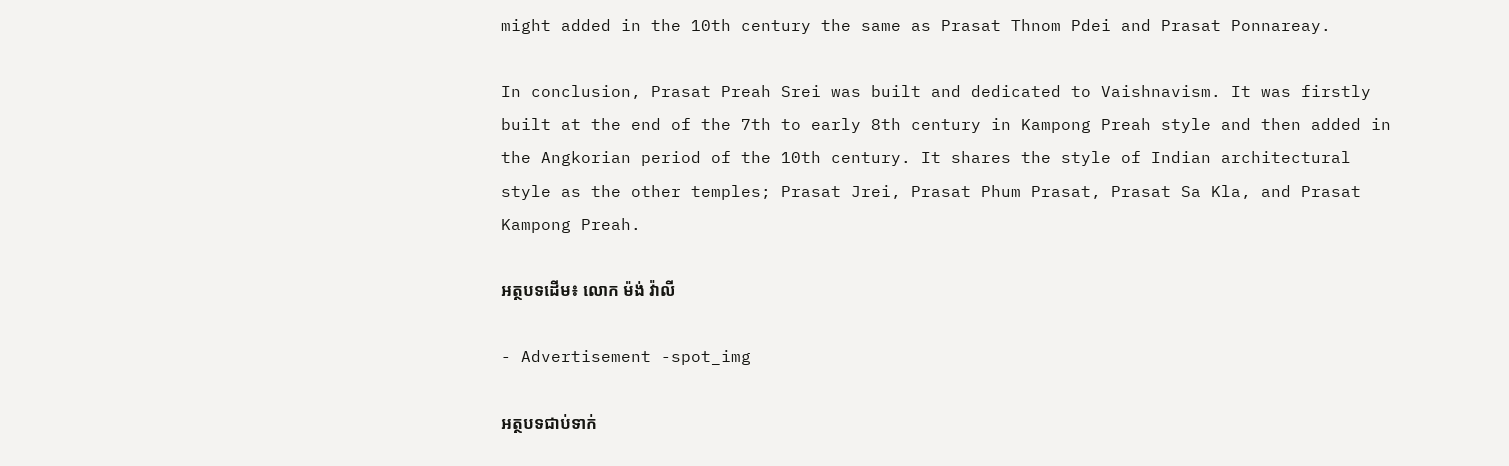might added in the 10th century the same as Prasat Thnom Pdei and Prasat Ponnareay.

In conclusion, Prasat Preah Srei was built and dedicated to Vaishnavism. It was firstly built at the end of the 7th to early 8th century in Kampong Preah style and then added in the Angkorian period of the 10th century. It shares the style of Indian architectural style as the other temples; Prasat Jrei, Prasat Phum Prasat, Prasat Sa Kla, and Prasat Kampong Preah.

អត្ថបទដើម៖ លោក ម៉ង់ វ៉ាលី

- Advertisement -spot_img

អត្ថបទជាប់ទាក់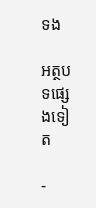ទង

អត្ថបទផ្សេងទៀត

-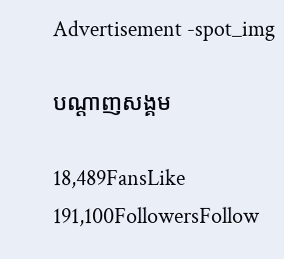Advertisement -spot_img

បណ្ដាញសង្គម

18,489FansLike
191,100FollowersFollow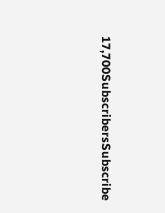17,700SubscribersSubscribe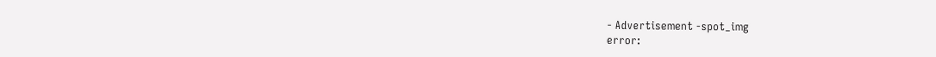- Advertisement -spot_img
error: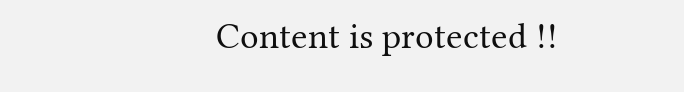Content is protected !!